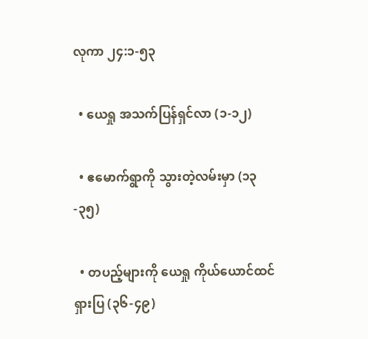လုကာ ၂၄:၁-၅၃

  • ယေရှု အသက်ပြန်ရှင်လာ (၁-၁၂)

  • ဧမောက်ရွာကို သွားတဲ့လမ်းမှာ (၁၃-၃၅)

  • တပည့်များကို ယေရှု ကိုယ်ယောင်ထင်ရှားပြ (၃၆-၄၉)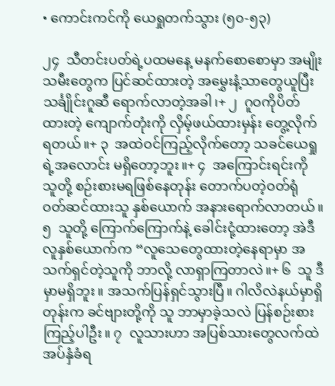• ကောင်းကင်ကို ယေရှုတက်သွား (၅၀-၅၃)

၂၄  သီတင်းပတ်ရဲ့ပထမနေ့ မနက်စောစောမှာ အမျိုးသမီးတွေက ပြင်ဆင်ထားတဲ့ အမွှေးနံ့သာတွေယူပြီး သင်္ချိုင်းဂူဆီ ရောက်လာတဲ့အခါ၊+ ၂  ဂူဝကိုပိတ်ထားတဲ့ ကျောက်တုံးကို လှိမ့်ဖယ်ထားမှန်း တွေ့လိုက်ရတယ်။+ ၃  အထဲဝင်ကြည့်လိုက်တော့ သခင်ယေရှုရဲ့အလောင်း မရှိတော့ဘူး။+ ၄  အကြောင်းရင်းကို သူတို့ စဉ်းစားမရဖြစ်နေတုန်း တောက်ပတဲ့ဝတ်ရုံ ဝတ်ဆင်ထားသူ နှစ်ယောက် အနားရောက်လာတယ်။ ၅  သူတို့ ကြောက်ကြောက်နဲ့ ခေါင်းငုံ့ထားတော့ အဲဒီလူနှစ်ယောက်က “လူသေတွေထားတဲ့နေရာမှာ အသက်ရှင်တဲ့သူကို ဘာလို့ လာရှာကြတာလဲ။+ ၆  သူ ဒီမှာမရှိဘူး။ အသက်ပြန်ရှင်သွားပြီ။ ဂါလိလဲနယ်မှာရှိတုန်းက ခင်ဗျားတို့ကို သူ ဘာမှာခဲ့သလဲ ပြန်စဉ်းစားကြည့်ပါဦး။ ၇  လူသားဟာ အပြစ်သားတွေလက်ထဲ အပ်နှံခံရ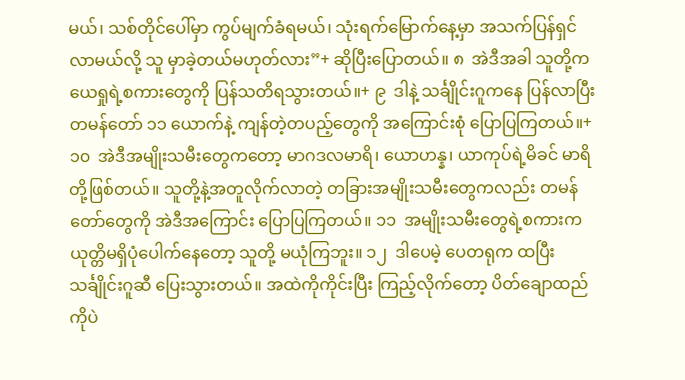မယ်၊ သစ်တိုင်ပေါ်မှာ ကွပ်မျက်ခံရမယ်၊ သုံးရက်မြောက်နေ့မှာ အသက်ပြန်ရှင်လာမယ်လို့ သူ မှာခဲ့တယ်မဟုတ်လား”+ ဆိုပြီးပြောတယ်။ ၈  အဲဒီအခါ သူတို့က ယေရှုရဲ့စကားတွေကို ပြန်သတိရသွားတယ်။+ ၉  ဒါနဲ့ သင်္ချိုင်းဂူကနေ ပြန်လာပြီး တမန်တော် ၁၁ ယောက်နဲ့ ကျန်တဲ့တပည့်တွေကို အကြောင်းစုံ ပြောပြကြတယ်။+ ၁၀  အဲဒီအမျိုးသမီးတွေကတော့ မာဂဒလမာရိ၊ ယောဟန္န၊ ယာကုပ်ရဲ့မိခင် မာရိတို့ဖြစ်တယ်။ သူတို့နဲ့အတူလိုက်လာတဲ့ တခြားအမျိုးသမီးတွေကလည်း တမန်တော်တွေကို အဲဒီအကြောင်း ပြောပြကြတယ်။ ၁၁  အမျိုးသမီးတွေရဲ့စကားက ယုတ္တိမရှိပုံပေါက်နေတော့ သူတို့ မယုံကြဘူး။ ၁၂  ဒါပေမဲ့ ပေတရုက ထပြီး သင်္ချိုင်းဂူဆီ ပြေးသွားတယ်။ အထဲကိုကိုင်းပြီး ကြည့်လိုက်တော့ ပိတ်ချောထည်ကိုပဲ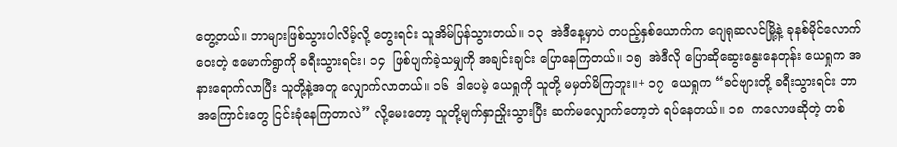တွေ့တယ်။ ဘာများဖြစ်သွားပါလိမ့်လို့ တွေးရင်း သူအိမ်ပြန်သွားတယ်။ ၁၃  အဲဒီနေ့မှာပဲ တပည့်နှစ်ယောက်က ဂျေရုဆလင်မြို့နဲ့ ခုနစ်မိုင်လောက်ဝေးတဲ့ ဧမောက်ရွာကို ခရီးသွားရင်း၊ ၁၄  ဖြစ်ပျက်ခဲ့သမျှကို အချင်းချင်း ပြောနေကြတယ်။ ၁၅  အဲဒီလို ပြောဆိုဆွေးနွေးနေတုန်း ယေရှုက အနားရောက်လာပြီး သူတို့နဲ့အတူ လျှောက်လာတယ်။ ၁၆  ဒါပေမဲ့ ယေရှုကို သူတို့ မမှတ်မိကြဘူး။+ ၁၇  ယေရှုက “ခင်ဗျားတို့ ခရီးသွားရင်း ဘာအကြောင်းတွေ ငြင်းခုံနေကြတာလဲ” လို့မေးတော့ သူတို့မျက်နှာညှိုးသွားပြီး ဆက်မလျှောက်တော့ဘဲ ရပ်နေတယ်။ ၁၈  ကလောဖဆိုတဲ့ တစ်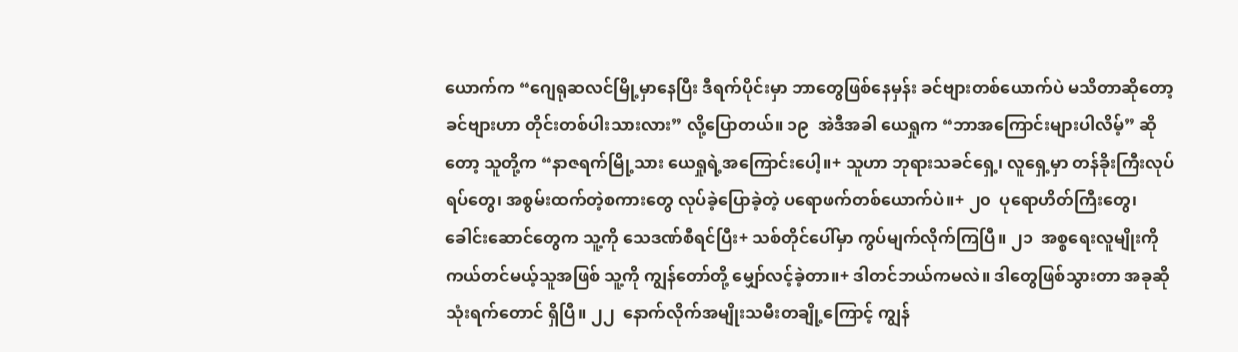ယောက်က “ဂျေရုဆလင်မြို့မှာနေပြီး ဒီရက်ပိုင်းမှာ ဘာတွေဖြစ်နေမှန်း ခင်ဗျားတစ်ယောက်ပဲ မသိတာဆိုတော့ ခင်ဗျားဟာ တိုင်းတစ်ပါးသားလား” လို့ပြောတယ်။ ၁၉  အဲဒီအခါ ယေရှုက “ဘာအကြောင်းများပါလိမ့်” ဆိုတော့ သူတို့က “နာဇရက်မြို့သား ယေရှုရဲ့အကြောင်းပေါ့။+ သူဟာ ဘုရားသခင်ရှေ့၊ လူရှေ့မှာ တန်ခိုးကြီးလုပ်ရပ်တွေ၊ အစွမ်းထက်တဲ့စကားတွေ လုပ်ခဲ့ပြောခဲ့တဲ့ ပရောဖက်တစ်ယောက်ပဲ။+ ၂၀  ပုရောဟိတ်ကြီးတွေ၊ ခေါင်းဆောင်တွေက သူ့ကို သေဒဏ်စီရင်ပြီး+ သစ်တိုင်ပေါ်မှာ ကွပ်မျက်လိုက်ကြပြီ။ ၂၁  အစ္စရေးလူမျိုးကို ကယ်တင်မယ့်သူအဖြစ် သူ့ကို ကျွန်တော်တို့ မျှော်လင့်ခဲ့တာ။+ ဒါတင်ဘယ်ကမလဲ။ ဒါတွေဖြစ်သွားတာ အခုဆို သုံးရက်တောင် ရှိပြီ။ ၂၂  နောက်လိုက်အမျိုးသမီးတချို့ကြောင့် ကျွန်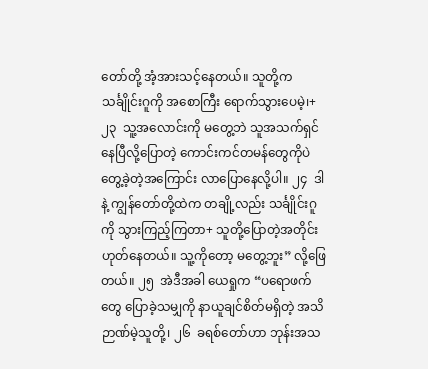တော်တို့ အံ့အားသင့်နေတယ်။ သူတို့က သင်္ချိုင်းဂူကို အစောကြီး ရောက်သွားပေမဲ့၊+ ၂၃  သူ့အလောင်းကို မတွေ့ဘဲ သူအသက်ရှင်နေပြီလို့ပြောတဲ့ ကောင်းကင်တမန်တွေကိုပဲ တွေ့ခဲ့တဲ့အကြောင်း လာပြောနေလို့ပါ။ ၂၄  ဒါနဲ့ ကျွန်တော်တို့ထဲက တချို့လည်း သင်္ချိုင်းဂူကို သွားကြည့်ကြတာ+ သူတို့ပြောတဲ့အတိုင်း ဟုတ်နေတယ်။ သူ့ကိုတော့ မတွေ့ဘူး” လို့ဖြေတယ်။ ၂၅  အဲဒီအခါ ယေရှုက “ပရောဖက်တွေ ပြောခဲ့သမျှကို နာယူချင်စိတ်မရှိတဲ့ အသိဉာဏ်မဲ့သူတို့၊ ၂၆  ခရစ်တော်ဟာ ဘုန်းအသ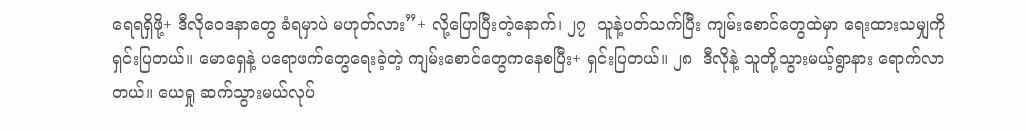ရေရရှိဖို့+ ဒီလိုဝေဒနာတွေ ခံရမှာပဲ မဟုတ်လား”+ လို့ပြောပြီးတဲ့နောက်၊ ၂၇  သူနဲ့ပတ်သက်ပြီး ကျမ်းစောင်တွေထဲမှာ ရေးထားသမျှကို ရှင်းပြတယ်။ မောရှေနဲ့ ပရောဖက်တွေရေးခဲ့တဲ့ ကျမ်းစောင်တွေကနေစပြီး+ ရှင်းပြတယ်။ ၂၈  ဒီလိုနဲ့ သူတို့သွားမယ့်ရွာနား ရောက်လာတယ်။ ယေရှု ဆက်သွားမယ်လုပ်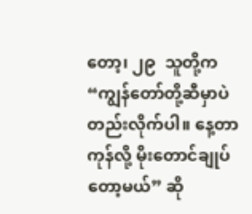တော့၊ ၂၉  သူတို့က “ကျွန်တော်တို့ဆီမှာပဲ တည်းလိုက်ပါ။ နေ့တာကုန်လို့ မိုးတောင်ချုပ်တော့မယ်” ဆို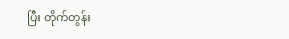ပြီး တိုက်တွန်း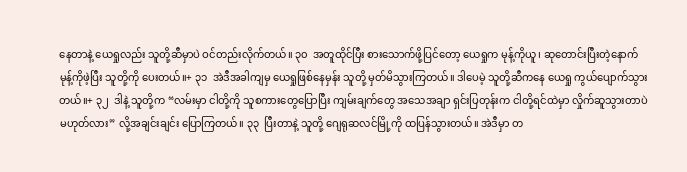နေတာနဲ့ ယေရှုလည်း သူတို့ဆီမှာပဲ ဝင်တည်းလိုက်တယ်။ ၃၀  အတူထိုင်ပြီး စားသောက်ဖို့ပြင်တော့ ယေရှုက မုန့်ကိုယူ၊ ဆုတောင်းပြီးတဲ့နောက် မုန့်ကိုဖဲ့ပြီး သူတို့ကို ပေးတယ်။+ ၃၁  အဲဒီအခါကျမှ ယေရှုဖြစ်နေမှန်း သူတို့ မှတ်မိသွားကြတယ်။ ဒါပေမဲ့ သူတို့ဆီကနေ ယေရှု ကွယ်ပျောက်သွားတယ်။+ ၃၂  ဒါနဲ့ သူတို့က “လမ်းမှာ ငါတို့ကို သူစကားတွေပြောပြီး ကျမ်းချက်တွေ အသေအချာ ရှင်းပြတုန်းက ငါတို့ရင်ထဲမှာ လှိုက်ဆူသွားတာပဲ မဟုတ်လား” လို့အချင်းချင်း ပြောကြတယ်။ ၃၃  ပြီးတာနဲ့ သူတို့ ဂျေရုဆလင်မြို့ကို ထပြန်သွားတယ်။ အဲဒီမှာ တ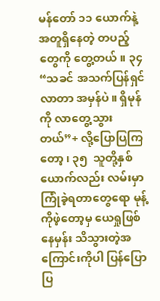မန်တော် ၁၁ ယောက်နဲ့ အတူရှိနေတဲ့ တပည့်တွေကို တွေ့တယ်။ ၃၄  “သခင် အသက်ပြန်ရှင်လာတာ အမှန်ပဲ။ ရှိမုန်ကို လာတွေ့သွားတယ်”+ လို့ပြောပြကြတော့၊ ၃၅  သူတို့နှစ်ယောက်လည်း လမ်းမှာ ကြုံခဲ့ရတာတွေရော မုန့်ကိုဖဲ့တော့မှ ယေရှုဖြစ်နေမှန်း သိသွားတဲ့အကြောင်းကိုပါ ပြန်ပြောပြ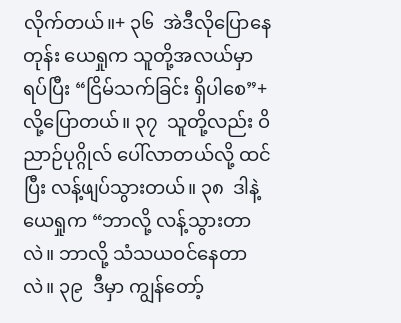လိုက်တယ်။+ ၃၆  အဲဒီလိုပြောနေတုန်း ယေရှုက သူတို့အလယ်မှာ ရပ်ပြီး “ငြိမ်သက်ခြင်း ရှိပါစေ”+ လို့ပြောတယ်။ ၃၇  သူတို့လည်း ဝိညာဉ်ပုဂ္ဂိုလ် ပေါ်လာတယ်လို့ ထင်ပြီး လန့်ဖျပ်သွားတယ်။ ၃၈  ဒါနဲ့ ယေရှုက “ဘာလို့ လန့်သွားတာလဲ။ ဘာလို့ သံသယဝင်နေတာလဲ။ ၃၉  ဒီမှာ ကျွန်တော့်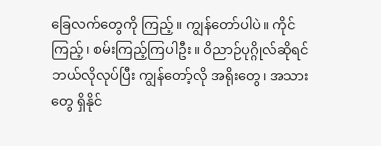ခြေလက်တွေကို ကြည့်။ ကျွန်တော်ပါပဲ။ ကိုင်ကြည့်၊ စမ်းကြည့်ကြပါဦး။ ဝိညာဉ်ပုဂ္ဂိုလ်ဆိုရင် ဘယ်လိုလုပ်ပြီး ကျွန်တော့်လို အရိုးတွေ၊ အသားတွေ ရှိနိုင်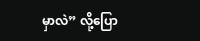မှာလဲ” လို့ပြော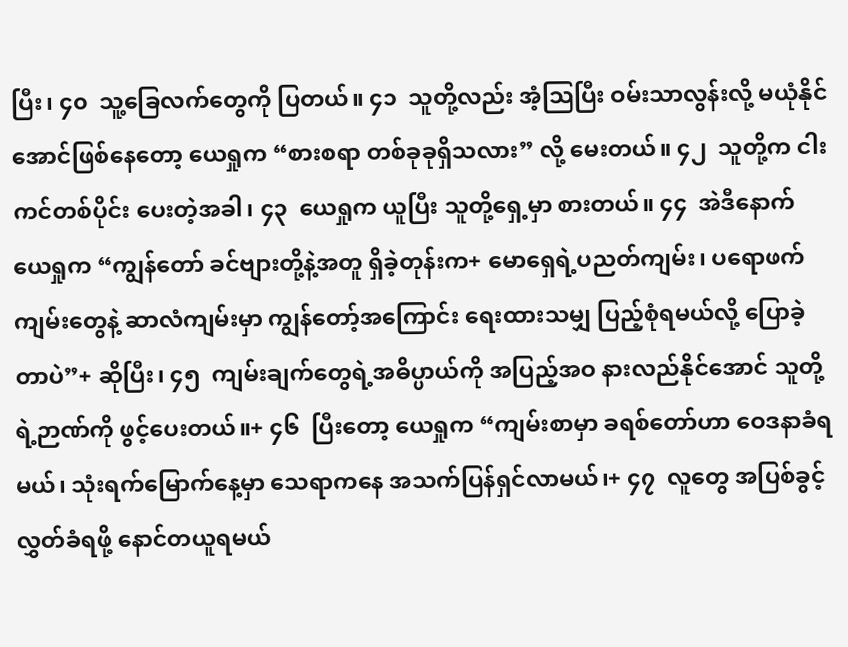ပြီး၊ ၄၀  သူ့ခြေလက်တွေကို ပြတယ်။ ၄၁  သူတို့လည်း အံ့သြပြီး ဝမ်းသာလွန်းလို့ မယုံနိုင်အောင်ဖြစ်နေတော့ ယေရှုက “စားစရာ တစ်ခုခုရှိသလား” လို့ မေးတယ်။ ၄၂  သူတို့က ငါးကင်တစ်ပိုင်း ပေးတဲ့အခါ၊ ၄၃  ယေရှုက ယူပြီး သူတို့ရှေ့မှာ စားတယ်။ ၄၄  အဲဒီနောက် ယေရှုက “ကျွန်တော် ခင်ဗျားတို့နဲ့အတူ ရှိခဲ့တုန်းက+ မောရှေရဲ့ပညတ်ကျမ်း၊ ပရောဖက်ကျမ်းတွေနဲ့ ဆာလံကျမ်းမှာ ကျွန်တော့်အကြောင်း ရေးထားသမျှ ပြည့်စုံရမယ်လို့ ပြောခဲ့တာပဲ”+ ဆိုပြီး၊ ၄၅  ကျမ်းချက်တွေရဲ့အဓိပ္ပာယ်ကို အပြည့်အဝ နားလည်နိုင်အောင် သူတို့ရဲ့ဉာဏ်ကို ဖွင့်ပေးတယ်။+ ၄၆  ပြီးတော့ ယေရှုက “ကျမ်းစာမှာ ခရစ်တော်ဟာ ဝေဒနာခံရမယ်၊ သုံးရက်မြောက်နေ့မှာ သေရာကနေ အသက်ပြန်ရှင်လာမယ်၊+ ၄၇  လူတွေ အပြစ်ခွင့်လွှတ်ခံရဖို့ နောင်တယူရမယ်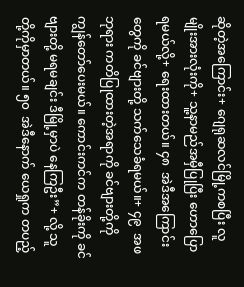ဆိုတဲ့အကြောင်း+ ဂျေရုဆလင်မြို့ကစပြီး လူမျိုးအားလုံးကို+ သူ့နာမည်အမှီပြုပြီး ဟောပြောရမယ်လို့+ ရေးထားတယ်။ ၄၈  အဲဒီအကြောင်းတွေကို ခင်ဗျားတို့ သက်သေခံရမယ်။+ ၄၉  အဖဘုရား ကတိပြုထားတဲ့အရာကို ခင်ဗျားတို့ကို ကျွန်တော်ပေးမယ်။ ကောင်းကင်က တန်ခိုးကို ခင်ဗျားတို့ မရမချင်း ဒီမြို့မှာပဲ နေကြဦး”+ လို့ သူတို့ကိုမှာတယ်။ ၅၀  အဲဒီနောက် ယေရှုက တပည့်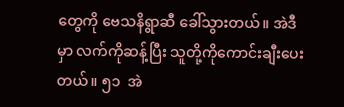တွေကို ဗေသနိရွာဆီ ခေါ်သွားတယ်။ အဲဒီမှာ လက်ကိုဆန့်ပြီး သူတို့ကိုကောင်းချီးပေးတယ်။ ၅၁  အဲ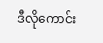ဒီလိုကောင်း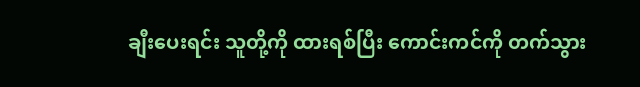ချီးပေးရင်း သူတို့ကို ထားရစ်ပြီး ကောင်းကင်ကို တက်သွား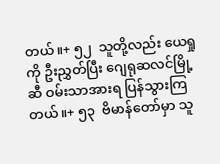တယ်။+ ၅၂  သူတို့လည်း ယေရှုကို ဦးညွှတ်ပြီး ဂျေရုဆလင်မြို့ဆီ ဝမ်းသာအားရ ပြန်သွားကြတယ်။+ ၅၃  ဗိမာန်တော်မှာ သူ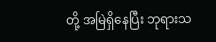တို့ အမြဲရှိနေပြီး ဘုရားသ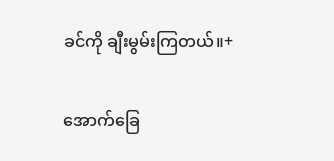ခင်ကို ချီးမွမ်းကြတယ်။+

အောက်ခြေ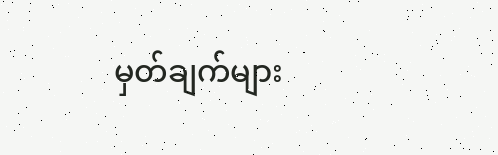မှတ်ချက်များ